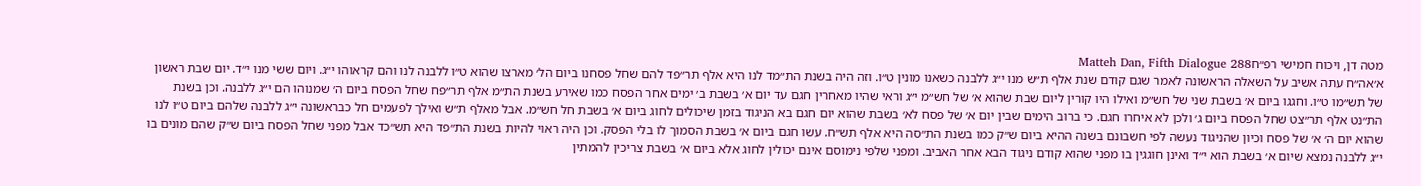מטה דן, ויכוח חמישי רפ״חMatteh Dan, Fifth Dialogue 288
א׳אה״ח עתה אשיב על השאלה הראשונה לאמר שגם קודם שנת אלף ת״ש מנו י״ג ללבנה כשאנו מונין ט״ו. וזה היה בשנת הת״מד לנו היא אלף תר״פד להם שחל פסחנו ביום הל׳ מארצו שהוא ט״ו ללבנה לנו והם קראוהו י״ג. ויום ששי מנו י״ד. יום שבת ראשון של תש״מו ט״ו. וחגגו ביום א׳ בשבת שני של חש״מ ואילו היו קורין ליום שבת שהוא א׳ של חש״מ י״ג וראי שהיו מאחרין חגם עד יום א׳ בשבת ב׳ ימים אחר הפסח כמו שאירע בשנת הת״מ אלף תר״פח שחל הפסח ביום ה׳ שמנוהו הם י״ג ללבנה. וכן בשנת הת״נט אלף תר״צט שחל הפסח ביום ג׳ ולכן לא איחרו חגם. כי ברוב הימים שבין יום א׳ של פסח לא׳ בשבת שהוא יום חגם בא הניגוד בזמן שיכולים לחוג ביום א׳ בשבת חל חש״מ. אבל מאלף ת״ש ואילך לפעמים חל כבראשונה י״ג ללבנה שלהם ביום ט״ו לנו שהוא יום ה׳ א׳ של פסח וכיון שהניגוד נעשה לפי חשבונם בשנה ההיא ביום ש״ק כמו בשנת הת״סה היא אלף תש״ח. עשו חגם ביום א׳ בשבת הסמוך לו בלי הפסק. וכן היה ראוי להיות בשנת הת״פד היא תש״כד אבל מפני שחל הפסח ביום ש״ק שהם מונים בו י״ג ללבנה נמצא שיום א׳ בשבת הוא י״ד ואינן חוגגין בו מפני שהוא קודם ניגוד הבא אחר האביב. ומפני שלפי נימוסם אינם יכולין לחוג אלא ביום א׳ בשבת צריכין להמתין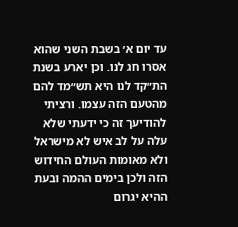עד יום א׳ בשבת השני שהוא אסרו חג לנו. וכן יארע בשנת הת״קד לנו היא תש״מד להם מהטעם הזה עצמו. ורציתי להודיעך זה כי ידעתי שלא עלה על לב איש לא מישראל ולא מאומות העולם החידוש הזה ולכן בימים ההמה ובעת ההיא יגרום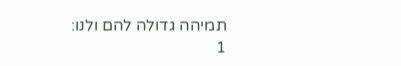תמיהה גדולה להם ולנו:
1